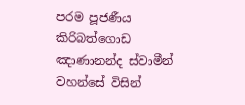පරම පූජණීය කිරිබත්ගොඩ ඤාණානන්ද ස්වාමීන් වහන්සේ විසින්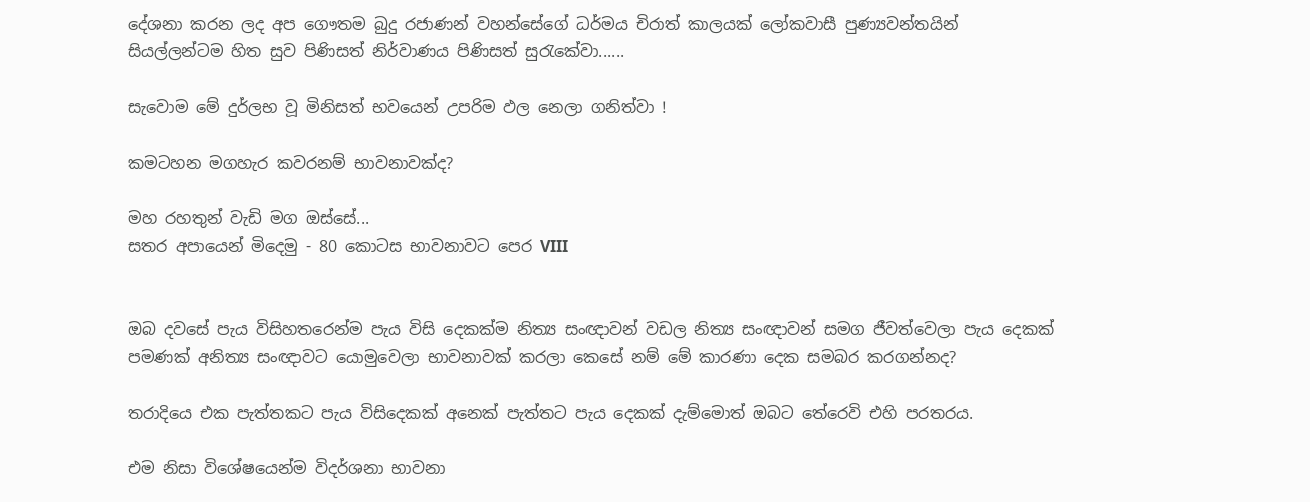දේශනා කරන ලද අප ගෞතම බුදු රජාණන් වහන්සේගේ ධර්මය චිරාත් කාලයක් ලෝකවාසී පුණ්‍යවන්තයින් සියල්ලන්ටම හිත සුව පිණිසත් නිර්වාණය පිණිසත් සුරැකේවා......

සැවොම මේ දුර්ලභ වූ මිනිසත් භවයෙන් උපරිම ඵල නෙලා ගනිත්වා !

කමටහන මගහැර කවරනම් භාවනාවක්‌ද?

මහ රහතුන් වැඩි මග ඔස්‌සේ...
සතර අපායෙන් මිදෙමු - 80 කොටස භාවනාවට පෙර VIII


ඔබ දවසේ පැය විසිහතරෙන්ම පැය විසි දෙකක්‌ම නිත්‍ය සංඥාවන් වඩල නිත්‍ය සංඥාවන් සමග ජීවත්වෙලා පැය දෙකක්‌ පමණක්‌ අනිත්‍ය සංඥාවට යොමුවෙලා භාවනාවක්‌ කරලා කෙසේ නම් මේ කාරණා දෙක සමබර කරගන්නද?

තරාදියෙ එක පැත්තකට පැය විසිදෙකක්‌ අනෙක්‌ පැත්තට පැය දෙකක්‌ දැම්මොත් ඔබට තේරෙවි එහි පරතරය.

එම නිසා විශේෂයෙන්ම විදර්ශනා භාවනා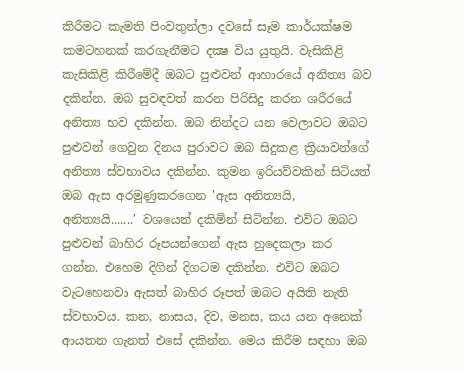කිරීමට කැමති පිංවතුන්ලා දවසේ සෑම කාර්යක්‌ෂම කමටහනක්‌ කරගැනීමට දක්‍ෂ විය යුතුයි. වැසිකිළි කැසිකිළි කිරීමේදී ඔබට පුළුවන් ආහාරයේ අනිත්‍ය බව දකින්න. ඔබ සුවඳවත් කරන පිරිසිදු කරන ශරීරයේ අනිත්‍ය භව දකින්න. ඔබ නින්දට යන වෙලාවට ඔබට පුළුවන් ගෙවුන දිනය පුරාවට ඔබ සිදුකළ ක්‍රියාවන්ගේ අනිත්‍ය ස්‌වභාවය දකින්න. කුමන ඉරියව්වකින් සිටියත් ඔබ ඇස අරමුණුකරගෙන 'ඇස අනිත්‍යයි, අනිත්‍යයි.......' වශයෙන් දකිමින් සිටින්න. එවිට ඔබට පුළුවන් බාහිර රූපයන්ගෙන් ඇස හුදෙකලා කර ගන්න. එහෙම දිගින් දිගටම දකින්න. එවිට ඔබට වැටහෙනවා ඇසත් බාහිර රූපත් ඔබට අයිති නැති ස්‌වභාවය. කන, නාසය, දිව, මනස, කය යන අනෙක්‌ ආයතන ගැනත් එසේ දකින්න. මෙය කිරීම සඳහා ඔබ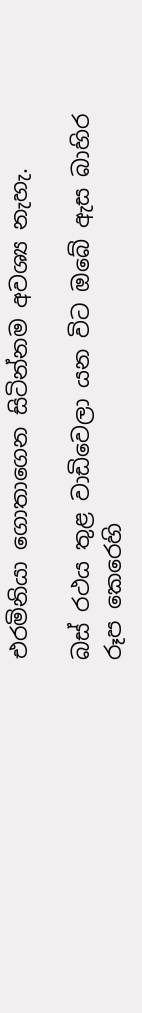එරමිනියා ගොතාගෙන සිටින්නම අවශ්‍ය නැහැ.

බස්‌ රථය තුළ වාඩිවෙලා යන විට ඔබේ ඇස බාහිර රූප කෙරෙහි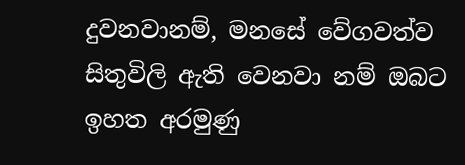දුවනවානම්, මනසේ වේගවත්ව සිතුවිලි ඇති වෙනවා නම් ඔබට ඉහත අරමුණු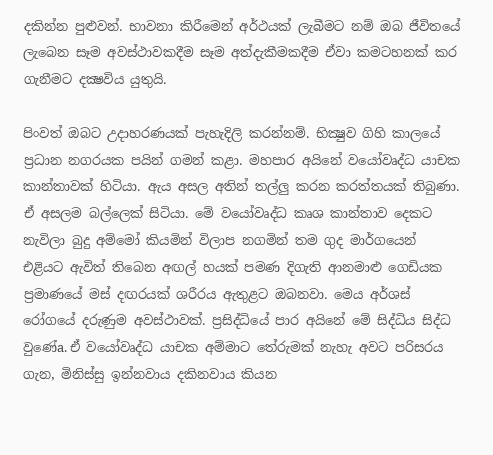දකින්න පුළුවන්. භාවනා කිරීමෙන් අර්ථයක්‌ ලැබීමට නම් ඔබ ජීවිතයේ ලැබෙන සෑම අවස්‌ථාවකදීම සෑම අත්දැකීමකදීම ඒවා කමටහනක්‌ කර ගැනීමට දක්‍ෂවිය යුතුයි.

පිංවත් ඔබට උදාහරණයක්‌ පැහැදිලි කරන්නම්. භික්‍ෂුව ගිහි කාලයේ ප්‍රධාන නගරයක පයින් ගමන් කළා. මහපාර අයිනේ වයෝවෘද්ධ යාචක කාන්තාවක්‌ හිටියා. ඇය අසල අතින් තල්ලු කරන කරත්තයක්‌ තිබුණා. ඒ අසලම බල්ලෙක්‌ සිටියා. මේ වයෝවෘද්ධ කෘශ කාන්තාව දෙකට නැවිලා බුදු අම්මෝ කියමින් විලාප නගමින් තම ගුද මාර්ගයෙන් එළියට ඇවිත් තිබෙන අඟල් හයක්‌ පමණ දිගැති ආනමාළු ගෙඩියක ප්‍රමාණයේ මස්‌ දඟරයක්‌ ශරීරය ඇතුළට ඔබනවා. මෙය අර්ශස්‌ රෝගයේ දරුණුම අවස්‌ථාවක්‌. ප්‍රසිද්ධියේ පාර අයිනේ මේ සිද්ධිය සිද්ධ වුණේa. ඒ වයෝවෘද්ධ යාචක අම්මාට තේරුමක්‌ නැහැ අවට පරිසරය ගැන, මිනිස්‌සු ඉන්නවාය දකිනවාය කියන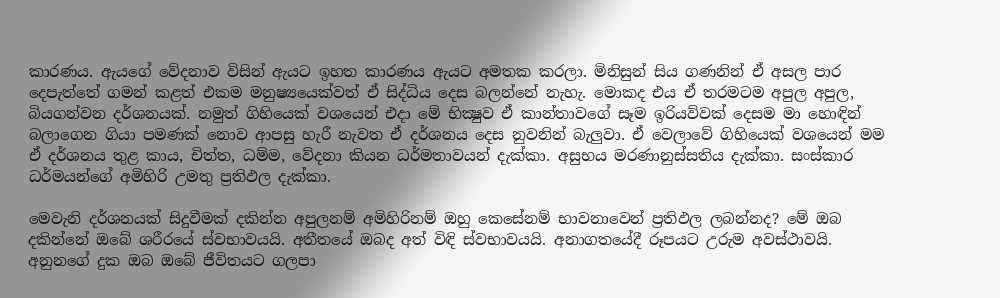කාරණය. ඇයගේ වේදනාව විසින් ඇයට ඉහත කාරණය ඇයට අමතක කරලා. මිනිසුන් සිය ගණනින් ඒ අසල පාර දෙපැත්තේ ගමන් කළත් එකම මනුෂ්‍යයෙක්‌වත් ඒ සිද්ධිය දෙස බලන්නේ නැහැ. මොකද එය ඒ තරමටම අපුල අපුල, බියගන්වන දර්ශනයක්‌. නමුත් ගිහියෙක්‌ වශයෙන් එදා මේ භික්‍ෂුව ඒ කාන්තාවගේ සෑම ඉරියව්වක්‌ දෙසම මා හොඳින් බලාගෙන ගියා පමණක්‌ නොව ආපසු හැරී නැවත ඒ දර්ශනය දෙස නුවනින් බැලුවා. ඒ වෙලාවේ ගිහියෙක්‌ වශයෙන් මම ඒ දර්ශනය තුළ කාය, චිත්ත, ධම්ම, වේදනා කියන ධර්මතාවයන් දැක්‌කා. අසුභය මරණානුස්‌සතිය දැක්‌කා. සංස්‌කාර ධර්මයන්ගේ අමිහිරි උමතු ප්‍රතිඵල දැක්‌කා.

මෙවැනි දර්ශනයක්‌ සිදුවීමක්‌ දකින්න අපුලනම් අමිහිරිනම් ඔහු කෙසේනම් භාවනාවෙන් ප්‍රතිඵල ලබන්නද? මේ ඔබ දකින්නේ ඔබේ ශරීරයේ ස්‌වභාවයයි. අතීතයේ ඔබද අත් විඳි ස්‌වභාවයයි. අනාගතයේදී රූපයට උරුම අවස්‌ථාවයි. අනුනගේ දුක ඔබ ඔබේ ජීවිතයට ගලපා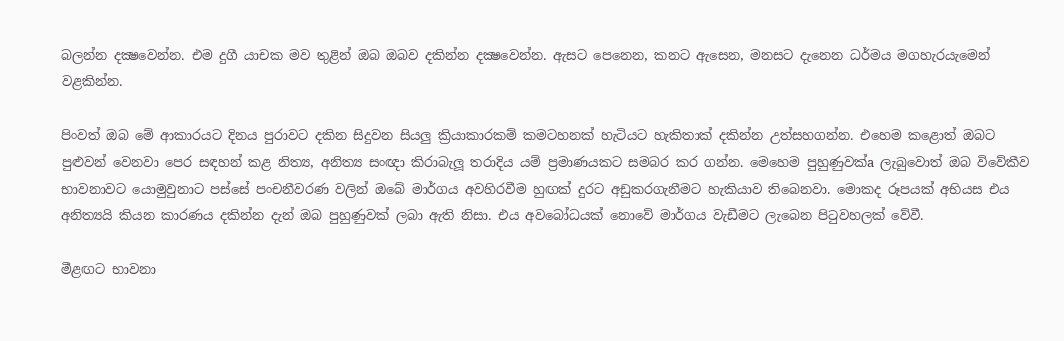බලන්න දක්‍ෂවෙන්න. එම දුගී යාචක මව තුළින් ඔබ ඔබව දකින්න දක්‍ෂවෙන්න. ඇසට පෙනෙන, කනට ඇසෙන, මනසට දැනෙන ධර්මය මගහැරයැමෙන් වළකින්න.

පිංවත් ඔබ මේ ආකාරයට දිනය පුරාවට දකින සිදුවන සියලු ක්‍රියාකාරකම් කමටහනක්‌ හැටියට හැකිතාක්‌ දකින්න උත්සහගන්න. එහෙම කළොත් ඔබට පුළුවන් වෙනවා පෙර සඳහන් කළ නිත්‍ය, අනිත්‍ය සංඥා කිරාබැලූ තරාදිය යම් ප්‍රමාණයකට සමබර කර ගන්න. මෙහෙම පුහුණුවක්‌a ලැබුවොත් ඔබ විවේකීව භාවනාවට යොමුවුනාට පස්‌සේ පංචනීවරණ වලින් ඔබේ මාර්ගය අවහිරවීම හුඟක්‌ දුරට අඩුකරගැනීමට හැකියාව තිබෙනවා. මොකද රූපයක්‌ අභියස එය අනිත්‍යයි කියන කාරණය දකින්න දැන් ඔබ පුහුණුවක්‌ ලබා ඇති නිසා. එය අවබෝධයක්‌ නොවේ මාර්ගය වැඩීමට ලැබෙන පිටුවහලක්‌ වේවී.

මීළඟට භාවනා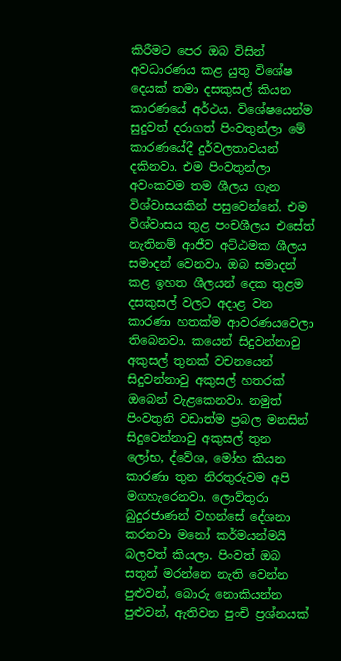කිරීමට පෙර ඔබ විසින් අවධාරණය කළ යුතු විශේෂ දෙයක්‌ තමා දසකුසල් කියන කාරණයේ අර්ථය. විශේෂයෙන්ම සුදුවත් දරාගත් පිංවතුන්ලා මේ කාරණයේදී දුර්වලතාවයන් දකිනවා. එම පිංවතුන්ලා අවංකවම තම ශීලය ගැන විශ්වාසයකින් පසුවෙන්නේ. එම විශ්වාසය තුළ පංචශීලය එසේත් නැතිනම් ආජීව අට්‌ඨමක ශීලය සමාදන් වෙනවා. ඔබ සමාදන් කළ ඉහත ශීලයන් දෙක තුළම දසකුසල් වලට අදාළ වන කාරණා හතක්‌ම ආවරණයවෙලා තිබෙනවා. කයෙන් සිදුවන්නාවු අකුසල් තුනක්‌ වචනයෙන් සිදුවන්නාවු අකුසල් හතරක්‌ ඔබෙන් වැළකෙනවා. නමුත් පිංවතුනි වඩාත්ම ප්‍රබල මනසින් සිදුවෙන්නාවු අකුසල් තුන ලෝභ, ද්වේශ, මෝහ කියන කාරණා තුන නිරතුරුවම අපි මගහැරෙනවා. ලොව්තුරා බුදුරජාණන් වහන්සේ දේශනා කරනවා මනෝ කර්මයන්මයි බලවත් කියලා. පිංවත් ඔබ සතුන් මරන්නෙ නැති වෙන්න පුළුවන්, බොරු නොකියන්න පුළුවන්, ඇතිවන පුංචි ප්‍රශ්නයක්‌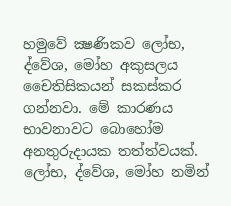හමුවේ ක්‍ෂණිකව ලෝභ, ද්වේශ, මෝහ අකුසලය චෛතිසිකයන් සකස්‌කර ගන්නවා. මේ කාරණය භාවනාවට බොහෝම අනතුරුදායක තත්ත්වයක්‌. ලෝභ, ද්වේශ, මෝහ නමින්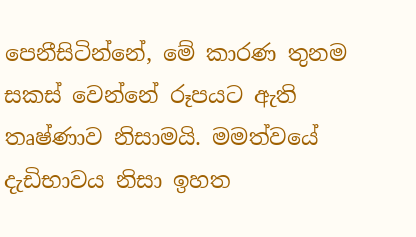පෙනීසිටින්නේ, මේ කාරණ තුනම සකස්‌ වෙන්නේ රූපයට ඇති තෘෂ්ණාව නිසාමයි. මමත්වයේ දැඩිභාවය නිසා ඉහත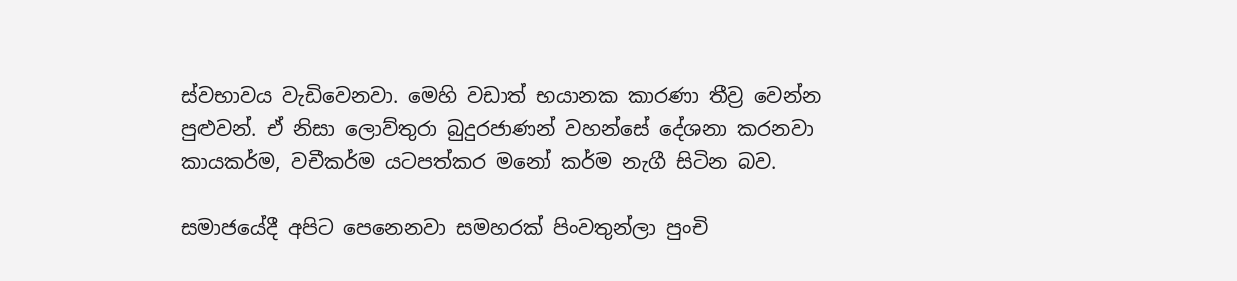ස්‌වභාවය වැඩිවෙනවා. මෙහි වඩාත් භයානක කාරණා තීව්‍ර වෙන්න පුළුවන්. ඒ නිසා ලොව්තුරා බුදුරජාණන් වහන්සේ දේශනා කරනවා කායකර්ම, වචීකර්ම යටපත්කර මනෝ කර්ම නැගී සිටින බව.

සමාජයේදී අපිට පෙනෙනවා සමහරක්‌ පිංවතුන්ලා පුංචි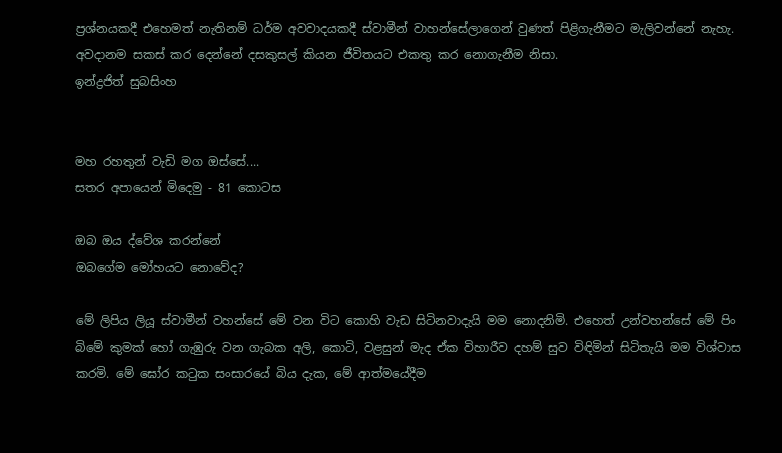ප්‍රශ්නයකදී එහෙමත් නැතිනම් ධර්ම අවවාදයකදී ස්‌වාමීන් වාහන්සේලාගෙන් වුණත් පිළිගැනීමට මැලිවන්නේ නැහැ. අවදානම සකස්‌ කර දෙන්නේ දසකුසල් කියන ජීවිතයට එකතු කර නොගැනීම නිසා.
ඉන්ද්‍රජිත් සුබසිංහ


මහ රහතුන් වැඩි මග ඔස්‌සේ....
සතර අපායෙන් මිදෙමු - 81 කොටස

ඔබ ඔය ද්වේශ කරන්නේ
ඔබගේම මෝහයට නොවේද?

මේ ලිපිය ලියූ ස්‌වාමීන් වහන්සේ මේ වන විට කොහි වැඩ සිටිනවාදැයි මම නොදනිමි. එහෙත් උන්වහන්සේ මේ පිං බිමේ කුමක්‌ හෝ ගැඹුරු වන ගැබක අලි, කොටි, වළසුන් මැද ඒක විහාරීව දහම් සුව විඳිමින් සිටිතැයි මම විශ්වාස කරමි. මේ ඝෝර කටුක සංසාරයේ බිය දැක, මේ ආත්මයේදීම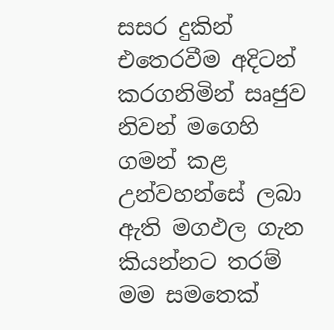සසර දුකින් එතෙරවීම අදිටන් කරගනිමින් සෘජුව නිවන් මගෙහි ගමන් කළ උන්වහන්සේ ලබා ඇති මගඵල ගැන කියන්නට තරම් මම සමතෙක්‌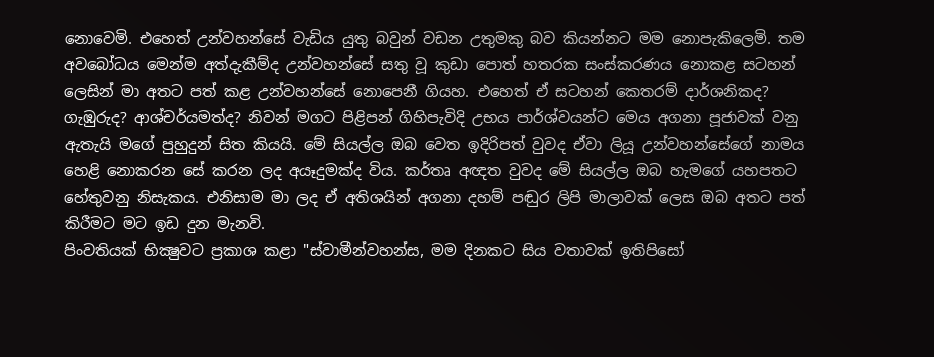නොවෙමි. එහෙත් උන්වහන්සේ වැඩිය යුතු බවුන් වඩන උතුමකු බව කියන්නට මම නොපැකිලෙමි. තම අවබෝධය මෙන්ම අත්දැකීම්ද උන්වහන්සේ සතු වූ කුඩා පොත් හතරක සංස්‌කරණය නොකළ සටහන් ලෙසින් මා අතට පත් කළ උන්වහන්සේ නොපෙනී ගියහ. එහෙත් ඒ සටහන් කෙතරම් දාර්ශනිකද? ගැඹුරුද? ආශ්චර්යමත්ද? නිවන් මගට පිළිපන් ගිහිපැවිදි උභය පාර්ශ්වයන්ට මෙය අගනා පූජාවක්‌ වනු ඇතැයි මගේ පුහුදුන් සිත කියයි. මේ සියල්ල ඔබ වෙත ඉදිරිපත් වුවද ඒවා ලියූ උන්වහන්සේගේ නාමය හෙළි නොකරන සේ කරන ලද අයෑදුමක්‌ද විය. කර්තෘ අඥත වුවද මේ සියල්ල ඔබ හැමගේ යහපතට හේතුවනු නිසැකය. එනිසාම මා ලද ඒ අතිශයින් අගනා දහම් පඬුර ලිපි මාලාවක්‌ ලෙස ඔබ අතට පත් කිරීමට මට ඉඩ දුන මැනවි.
පිංවතියක්‌ භික්‍ෂුවට ප්‍රකාශ කළා "ස්‌වාමීන්වහන්ස, මම දිනකට සිය වතාවක්‌ ඉතිපිසෝ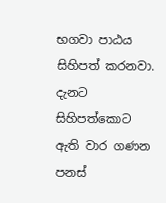භගවා පාඨය සිහිපත් කරනවා. දැනට සිහිපත්කොට ඇති වාර ගණන පනස්‌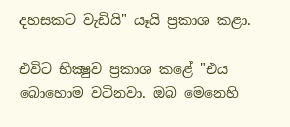දහසකට වැඩියි" යෑයි ප්‍රකාශ කළා.

එවිට භික්‍ෂුව ප්‍රකාශ කළේ "එය බොහොම වටිනවා. ඔබ මෙනෙහි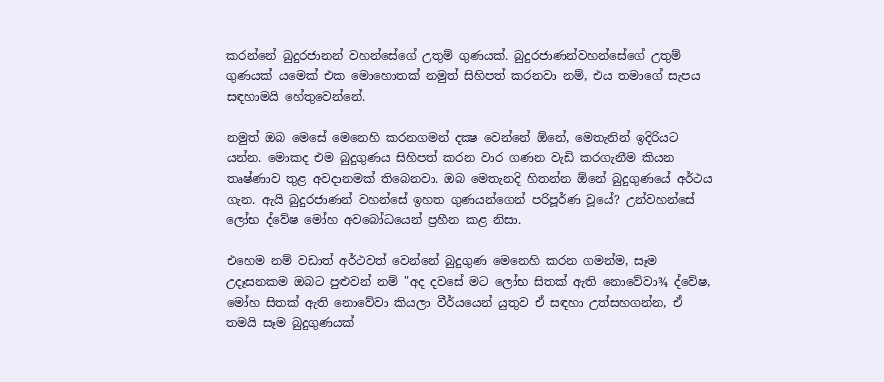කරන්නේ බුදුරජානන් වහන්සේගේ උතුම් ගුණයක්‌. බුදුරජාණන්වහන්සේගේ උතුම් ගුණයක්‌ යමෙක්‌ එක මොහොතක්‌ නමුත් සිහිපත් කරනවා නම්, එය තමාගේ සැපය සඳහාමයි හේතුවෙන්නේ.

නමුත් ඔබ මෙසේ මෙනෙහි කරනගමන් දක්‍ෂ වෙන්නේ ඕනේ, මෙතැනින් ඉදිරියට යන්න. මොකද එම බුදුගුණය සිහිපත් කරන වාර ගණන වැඩි කරගැනීම කියන තෘෂ්ණාව තුළ අවදානමක්‌ තිබෙනවා. ඔබ මෙතැනදි හිතන්න ඕනේ බුදුගුණයේ අර්ථය ගැන. ඇයි බුදුරජාණන් වහන්සේ ඉහත ගුණයන්ගෙන් පරිපූර්ණ වූයේ? උන්වහන්සේ ලෝභ ද්වේෂ මෝහ අවබෝධයෙන් ප්‍රහීන කළ නිසා.

එහෙම නම් වඩාත් අර්ථවත් වෙන්නේ බුදුගුණ මෙනෙහි කරන ගමන්ම, සෑම උදෑසනකම ඔබට පුළුවන් නම් "අද දවසේ මට ලෝභ සිතක්‌ ඇති නොවේවා¾ ද්වේෂ, මෝහ සිතක්‌ ඇති නොවේවා කියලා වීර්යයෙන් යුතුව ඒ සඳහා උත්සහගන්න, ඒ තමයි සෑම බුදුගුණයක්‌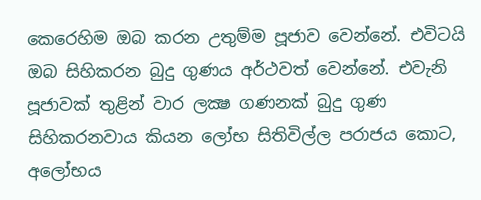කෙරෙහිම ඔබ කරන උතුම්ම පූජාව වෙන්නේ. එවිටයි ඔබ සිහිකරන බුදු ගුණය අර්ථවත් වෙන්නේ. එවැනි පූජාවක්‌ තුළින් වාර ලක්‍ෂ ගණනක්‌ බුදු ගුණ සිහිකරනවාය කියන ලෝභ සිතිවිල්ල පරාජය කොට, අලෝභය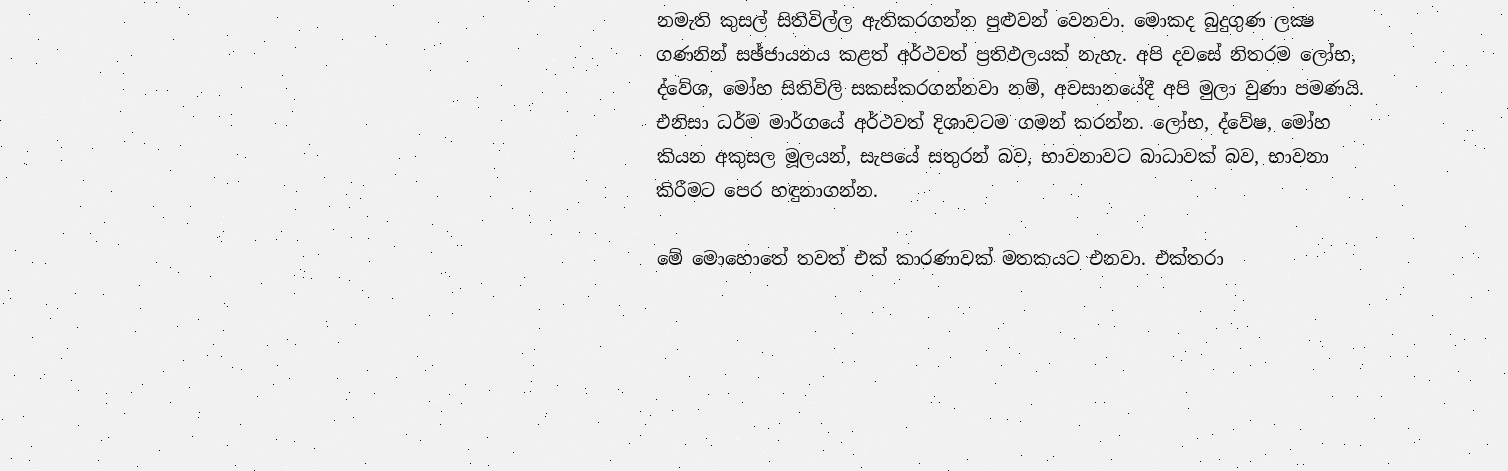නමැති කුසල් සිතිවිල්ල ඇතිකරගන්න පුළුවන් වෙනවා. මොකද බුදුගුණ ලක්‍ෂ ගණනින් සඡ්ජායනය කළත් අර්ථවත් ප්‍රතිඵලයක්‌ නැහැ. අපි දවසේ නිතරම ලෝභ, ද්වේශ, මෝහ සිතිවිලි සකස්‌කරගන්නවා නම්, අවසානයේදී අපි මුලා වුණා පමණයි. එනිසා ධර්ම මාර්ගයේ අර්ථවත් දිශාවටම ගමන් කරන්න. ලෝභ, ද්වේෂ, මෝහ කියන අකුසල මූලයන්, සැපයේ සතුරන් බව, භාවනාවට බාධාවක්‌ බව, භාවනා කිරීමට පෙර හඳුනාගන්න.

මේ මොහොතේ තවත් එක්‌ කාරණාවක්‌ මතකයට එනවා. එක්‌තරා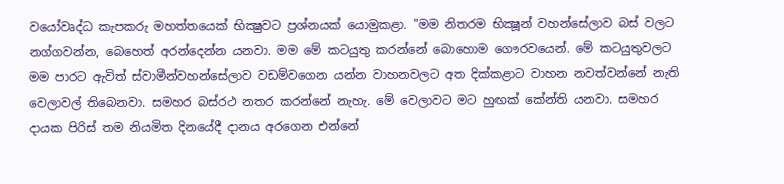වයෝවෘද්ධ කැපකරු මහත්තයෙක්‌ භික්‍ෂුවට ප්‍රශ්නයක්‌ යොමුකළා. "මම නිතරම භික්‍ෂූන් වහන්සේලාව බස්‌ වලට නග්ගවන්න, බෙහෙත් අරන්දෙන්න යනවා. මම මේ කටයුතු කරන්නේ බොහොම ගෞරවයෙන්. මේ කටයුතුවලට මම පාරට ඇවිත් ස්‌වාමීන්වහන්සේලාව වඩම්වගෙන යන්න වාහනවලට අත දික්‌කළාට වාහන නවත්වන්නේ නැති වෙලාවල් තිබෙනවා. සමහර බස්‌රථ නතර කරන්නේ නැහැ. මේ වෙලාවට මට හුඟක්‌ කේන්ති යනවා. සමහර දායක පිරිස්‌ තම නියමිත දිනයේදී දානය අරගෙන එන්නේ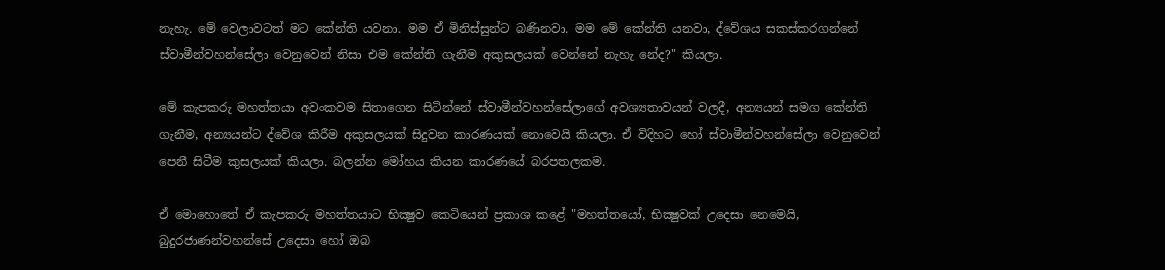නැහැ. මේ වෙලාවටත් මට කේන්ති යවනා. මම ඒ මිනිස්‌සුන්ට බණිනවා. මම මේ කේන්ති යනවා, ද්වේශය සකස්‌කරගන්නේ ස්‌වාමීන්වහන්සේලා වෙනුවෙන් නිසා එම කේන්ති ගැනීම අකුසලයක්‌ වෙන්නේ නැහැ නේද?" කියලා.

මේ කැපකරු මහත්තයා අවංකවම සිතාගෙන සිටින්නේ ස්‌වාමීන්වහන්සේලාගේ අවශ්‍යතාවයන් වලදී, අන්‍යයන් සමග කේන්ති ගැනීම, අන්‍යයන්ට ද්වේශ කිරීම අකුසලයක්‌ සිදුවන කාරණයක්‌ නොවෙයි කියලා. ඒ විදිහට හෝ ස්‌වාමීන්වහන්සේලා වෙනුවෙන් පෙනී සිටීම කුසලයක්‌ කියලා. බලන්න මෝහය කියන කාරණයේ බරපතලකම.

ඒ මොහොතේ ඒ කැපකරු මහත්තයාට භික්‍ෂුව කෙටියෙන් ප්‍රකාශ කළේ "මහත්තයෝ, භික්‍ෂුවක්‌ උදෙසා නෙමෙයි, බුදුරජාණන්වහන්සේ උදෙසා හෝ ඔබ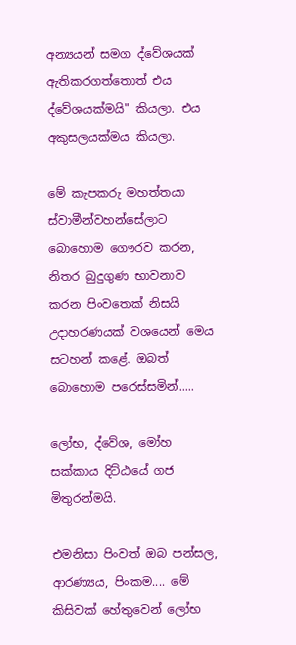අන්‍යයන් සමග ද්වේශයක්‌ ඇතිකරගත්තොත් එය ද්වේශයක්‌මයි" කියලා. එය අකුසලයක්‌මය කියලා.

මේ කැපකරු මහත්තයා ස්‌වාමීන්වහන්සේලාට බොහොම ගෞරව කරන, නිතර බුදුගුණ භාවනාව කරන පිංවතෙක්‌ නිසයි උදාහරණයක්‌ වශයෙන් මෙය සටහන් කළේ. ඔබත් බොහොම පරෙස්‌සමින්.....

ලෝභ, ද්වේශ, මෝහ සක්‌කාය දිට්‌ඨයේ ගජ මිතුරන්මයි.

එමනිසා පිංවත් ඔබ පන්සල, ආරණ්‍යය, පිංකම.... මේ කිසිවක්‌ හේතුවෙන් ලෝභ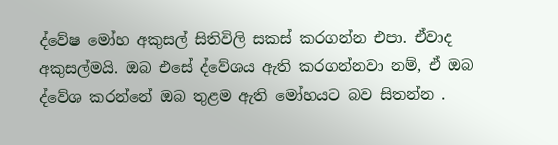ද්වේෂ මෝහ අකුසල් සිතිවිලි සකස්‌ කරගන්න එපා. ඒවාද අකුසල්මයි. ඔබ එසේ ද්වේශය ඇති කරගන්නවා නම්, ඒ ඔබ ද්වේශ කරන්නේ ඔබ තුළම ඇති මෝහයට බව සිතන්න .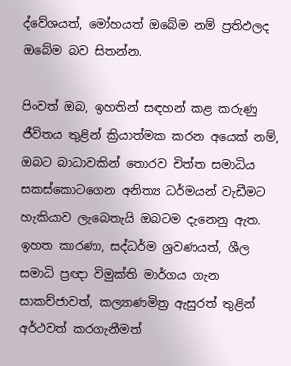ද්වේශයත්, මෝහයත් ඔබේම නම් ප්‍රතිඵලද ඔබේම බව සිතන්න.

පිංවත් ඔබ, ඉහතින් සඳහන් කළ කරුණු ජීවිතය තුළින් ක්‍රියාත්මක කරන අයෙක්‌ නම්, ඔබට බාධාවකින් තොරව චිත්ත සමාධිය සකස්‌කොටගෙන අනිත්‍ය ධර්මයන් වැඩීමට හැකියාව ලැබෙතැයි ඔබටම දැනෙනු ඇත. ඉහත කාරණා, සද්ධර්ම ශ්‍රවණයත්, ශීල සමාධි ප්‍රඥා විමුක්‌ති මාර්ගය ගැන සාකච්ජාවත්, කල්‍යාණමිත්‍ර ඇසුරත් තුළින් අර්ථවත් කරගැනීමත්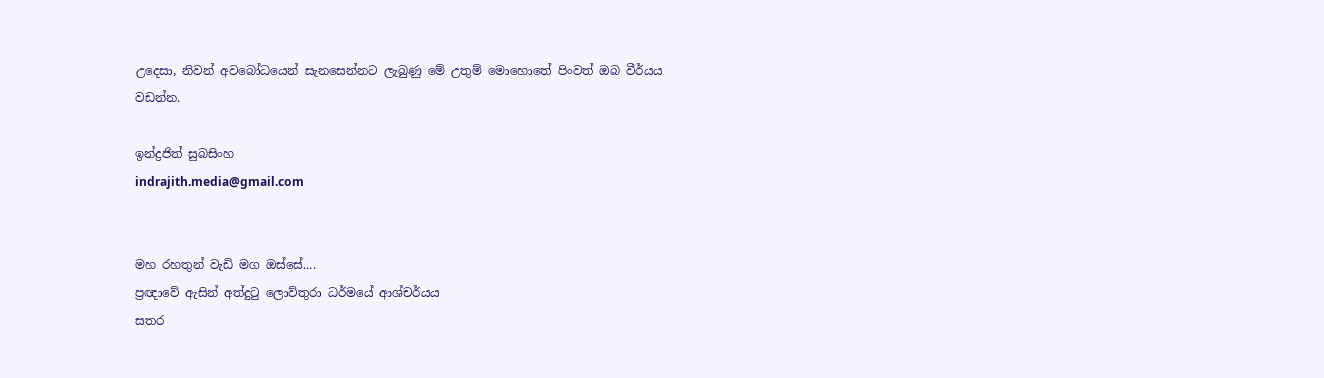උදෙසා, නිවන් අවබෝධයෙන් සැනසෙන්නට ලැබුණු මේ උතුම් මොහොතේ පිංවත් ඔබ වීර්යය වඩන්න.

ඉන්ද්‍රජිත් සුබසිංහ
indrajith.media@gmail.com


මහ රහතුන් වැඩි මග ඔස්‌සේ....
ප්‍රඥාවේ ඇසින් අත්දුටු ලොව්තුරා ධර්මයේ ආශ්චර්යය
සතර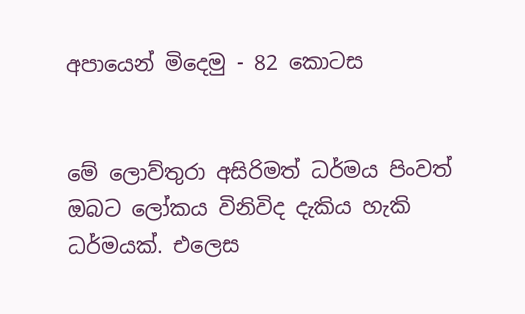අපායෙන් මිදෙමු - 82 කොටස


මේ ලොව්තුරා අසිරිමත් ධර්මය පිංවත් ඔබට ලෝකය විනිවිද දැකිය හැකි ධර්මයක්‌. එලෙස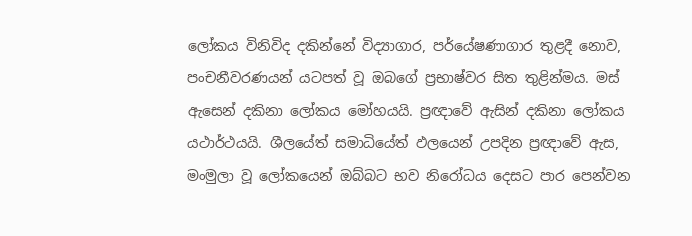ලෝකය විනිවිද දකින්නේ විද්‍යාගාර, පර්යේෂණාගාර තුළදී නොව, පංචනීවරණයන් යටපත් වූ ඔබගේ ප්‍රභාෂ්වර සිත තුළින්මය. මස්‌ ඇසෙන් දකිනා ලෝකය මෝහයයි. ප්‍රඥාවේ ඇසින් දකිනා ලෝකය යථාර්ථයයි. ශීලයේත් සමාධියේත් ඵලයෙන් උපදින ප්‍රඥාවේ ඇස, මංමුලා වූ ලෝකයෙන් ඔබ්බට භව නිරෝධය දෙසට පාර පෙන්වන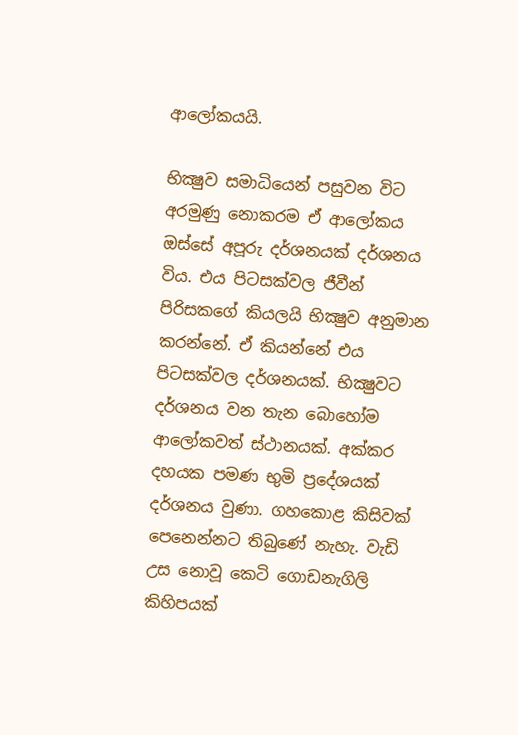ආලෝකයයි.

භික්‍ෂුව සමාධියෙන් පසුවන විට අරමුණු නොකරම ඒ ආලෝකය ඔස්‌සේ අපූරු දර්ශනයක්‌ දර්ශනය විය. එය පිටසක්‌වල ජීවීන් පිරිසකගේ කියලයි භික්‍ෂුව අනුමාන කරන්නේ. ඒ කියන්නේ එය පිටසක්‌වල දර්ශනයක්‌. භික්‍ෂුවට දර්ශනය වන තැන බොහෝම ආලෝකවත් ස්‌ථානයක්‌. අක්‌කර දහයක පමණ භුමි ප්‍රදේශයක්‌ දර්ශනය වුණා. ගහකොළ කිසිවක්‌ පෙනෙන්නට තිබුණේ නැහැ. වැඩි උස නොවූ කෙටි ගොඩනැගිලි කිහිපයක්‌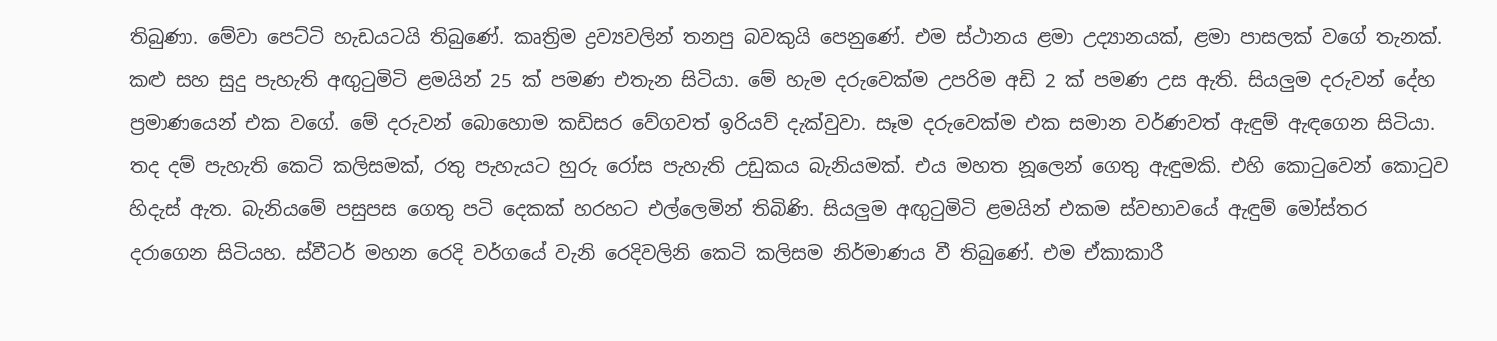තිබුණා. මේවා පෙට්‌ටි හැඩයටයි තිබුණේ. කෘත්‍රිම ද්‍රව්‍යවලින් තනපු බවකුයි පෙනුණේ. එම ස්‌ථානය ළමා උද්‍යානයක්‌, ළමා පාසලක්‌ වගේ තැනක්‌. කළු සහ සුදු පැහැති අඟුටුමිටි ළමයින් 25 ක්‌ පමණ එතැන සිටියා. මේ හැම දරුවෙක්‌ම උපරිම අඩි 2 ක්‌ පමණ උස ඇති. සියලුම දරුවන් දේහ ප්‍රමාණයෙන් එක වගේ. මේ දරුවන් බොහොම කඩිසර වේගවත් ඉරියව් දැක්‌වුවා. සෑම දරුවෙක්‌ම එක සමාන වර්ණවත් ඇඳුම් ඇඳගෙන සිටියා. තද දම් පැහැති කෙටි කලිසමක්‌, රතු පැහැයට හුරු රෝස පැහැති උඩුකය බැනියමක්‌. එය මහත නූලෙන් ගෙතු ඇඳුමකි. එහි කොටුවෙන් කොටුව හිදැස්‌ ඇත. බැනියමේ පසුපස ගෙතු පටි දෙකක්‌ හරහට එල්ලෙමින් තිබිණි. සියලුම අඟුටුමිටි ළමයින් එකම ස්‌වභාවයේ ඇඳුම් මෝස්‌තර දරාගෙන සිටියහ. ස්‌වීටර් මහන රෙදි වර්ගයේ වැනි රෙදිවලිනි කෙටි කලිසම නිර්මාණය වී තිබුණේ. එම ඒකාකාරී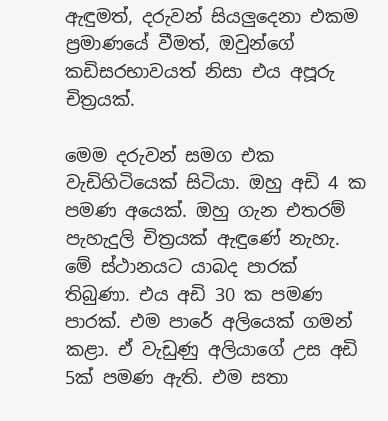ඇඳුමත්, දරුවන් සියලුදෙනා එකම ප්‍රමාණයේ වීමත්, ඔවුන්ගේ කඩිසරභාවයත් නිසා එය අපූරු චිත්‍රයක්‌.

මෙම දරුවන් සමග එක වැඩිහිටියෙක්‌ සිටියා. ඔහු අඩි 4 ක පමණ අයෙක්‌. ඔහු ගැන එතරම් පැහැදුලි චිත්‍රයක්‌ ඇඳුණේ නැහැ. මේ ස්‌ථානයට යාබද පාරක්‌ තිබුණා. එය අඩි 30 ක පමණ පාරක්‌. එම පාරේ අලියෙක්‌ ගමන් කළා. ඒ වැඩුණු අලියාගේ උස අඩි 5ක්‌ පමණ ඇති. එම සතා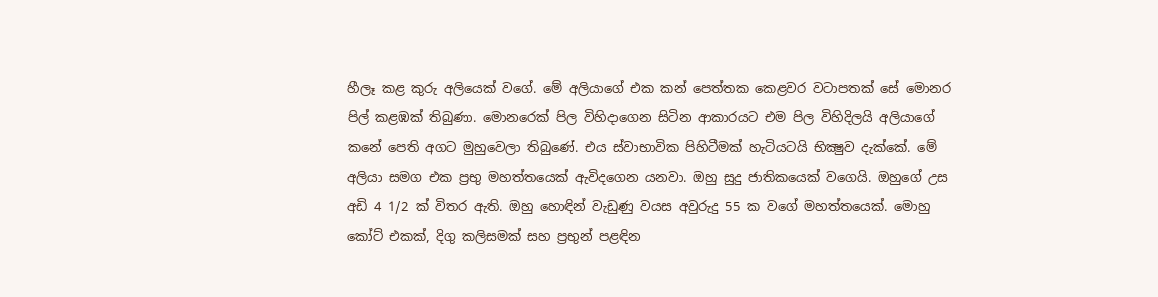හීලෑ කළ කුරු අලියෙක්‌ වගේ. මේ අලියාගේ එක කන් පෙත්තක කෙළවර වටාපතක්‌ සේ මොනර පිල් කළඹක්‌ තිබුණා. මොනරෙක්‌ පිල විහිදාගෙන සිටින ආකාරයට එම පිල විහිදිලයි අලියාගේ කනේ පෙති අගට මුහුවෙලා තිබුණේ. එය ස්‌වාභාවික පිහිටීමක්‌ හැටියටයි භික්‍ෂුව දැක්‌කේ. මේ අලියා සමග එක ප්‍රභු මහත්තයෙක්‌ ඇවිදගෙන යනවා. ඔහු සුදු ජාතිකයෙක්‌ වගෙයි. ඔහුගේ උස අඩි 4 1/2 ක්‌ විතර ඇති. ඔහු හොඳින් වැඩුණු වයස අවුරුදු 55 ක වගේ මහත්තයෙක්‌. මොහු කෝට්‌ එකක්‌, දිගු කලිසමක්‌ සහ ප්‍රභුන් පළඳින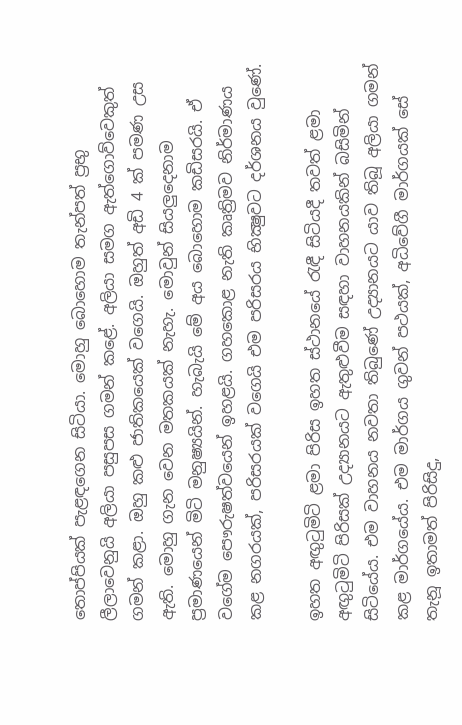තොප්පියක්‌ පැළඳගෙන සිටියා. මොහු බොහොම තැන්පත් ප්‍රභු ලීලාවෙනුයි අලියා පසුපස ගමන් කළේ. අලියා සමග ඇත්ගොව්වෙකුත් ගමන් කළා. ඔහු කළු ජාතිකයෙක්‌ වගෙයි. ඔහුත් අඩි 4 ක්‌ පමණ උස ඇති. මොහු ගැන වෙන මතකයක්‌ නැහැ. මොවුන් සියලුදෙනාම ප්‍රමාණයෙන් මිටි මනුෂ්‍යයින්. හැබැයි මේ අය බොහොම කඩිසරයි. ඒ වගේම පෞරුෂත්වයෙන් ඉහළයි. ගහකොළ නැති කෘත්‍රිමව නිර්මාණය කළ නගරයක්‌, පරිසරයක්‌ වගෙයි එම පරිසරය භික්‍ෂුවට දර්ශනය වුණේ.

ඉහත අඟුටුමිටි ළමා පිරිස ඉහත ස්‌ථානයේ රැඳී සිටියදී තවත් ළමා අඟුටුමිටි පිරිසක්‌ උද්‍යානයට ඇතුළුවීම සඳහා වාහනයකින් බසිමින් සිටියේය. එම වාහනය නවතා තිබුණේ උද්‍යානයට යාව තිබූ අලියා ගමන් කළ මාර්ගයේය. එම මාර්ගය ගුවන් පථයක්‌, අධිවේගී මාර්ගයක්‌ සේ තැනූ ඉතාමත් පිරිසිදු,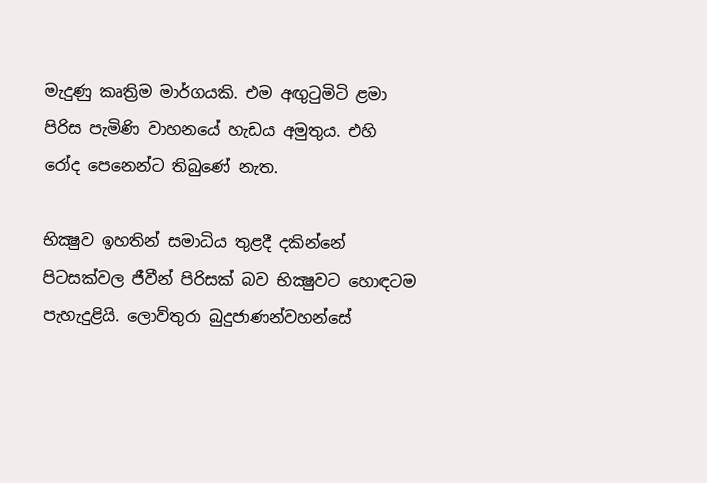මැදුණු කෘත්‍රිම මාර්ගයකි. එම අඟුටුමිටි ළමා පිරිස පැමිණි වාහනයේ හැඩය අමුතුය. එහි රෝද පෙනෙන්ට තිබුණේ නැත.

භික්‍ෂුව ඉහතින් සමාධිය තුළදී දකින්නේ පිටසක්‌වල ජීවීන් පිරිසක්‌ බව භික්‍ෂුවට හොඳටම පැහැදුළියි. ලොව්තුරා බුදුජාණන්වහන්සේ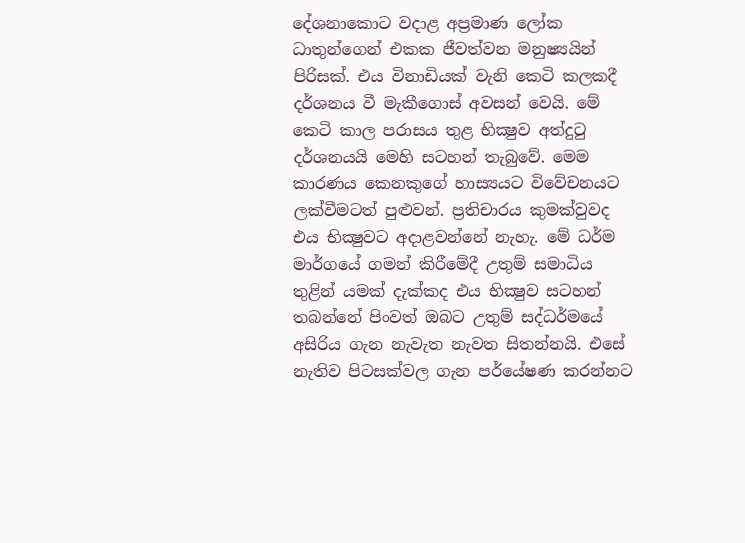දේශනාකොට වදාළ අප්‍රමාණ ලෝක ධාතුන්ගෙන් එකක ජීවත්වන මනුෂ්‍යයින් පිරිසක්‌. එය විනාඩියක්‌ වැනි කෙටි කලකදී දර්ශනය වී මැකීගොස්‌ අවසන් වෙයි. මේ කෙටි කාල පරාසය තුළ භික්‍ෂුව අත්දුටු දර්ශනයයි මෙහි සටහන් තැබුවේ. මෙම කාරණය කෙනකුගේ හාස්‍යයට විවේචනයට ලක්‌වීමටත් පුළුවන්. ප්‍රතිචාරය කුමක්‌වුවද එය භික්‍ෂුවට අදාළවන්නේ නැහැ. මේ ධර්ම මාර්ගයේ ගමන් කිරීමේදී උතුම් සමාධිය තුළින් යමක්‌ දැක්‌කද එය භික්‍ෂුව සටහන් තබන්නේ පිංවත් ඔබට උතුම් සද්ධර්මයේ අසිරිය ගැන නැවැත නැවත සිතන්නයි. එසේ නැතිව පිටසක්‌වල ගැන පර්යේෂණ කරන්නට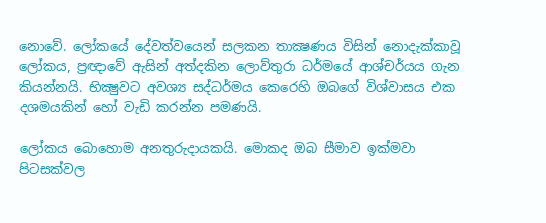නොවේ. ලෝකයේ දේවත්වයෙන් සලකන තාක්‍ෂණය විසින් නොදැක්‌කාවූ ලෝකය, ප්‍රඥාවේ ඇසින් අත්දකින ලොව්තුරා ධර්මයේ ආශ්චර්යය ගැන කියන්නයි. භික්‍ෂුවට අවශ්‍ය සද්ධර්මය කෙරෙහි ඔබගේ විශ්වාසය එක දශමයකින් හෝ වැඩි කරන්න පමණයි.

ලෝකය බොහොම අනතුරුදායකයි. මොකද ඔබ සීමාව ඉක්‌මවා පිටසක්‌වල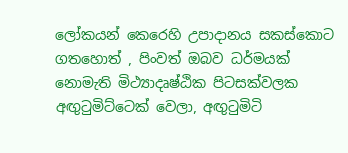ලෝකයන් කෙරෙහි උපාදානය සකස්‌කොට ගතහොත් , පිංවත් ඔබව ධර්මයක්‌ නොමැති මිථ්‍යාදෘෂ්ඨික පිටසක්‌වලක අඟුටුමිට්‌ටෙක්‌ වෙලා, අඟුටුමිටි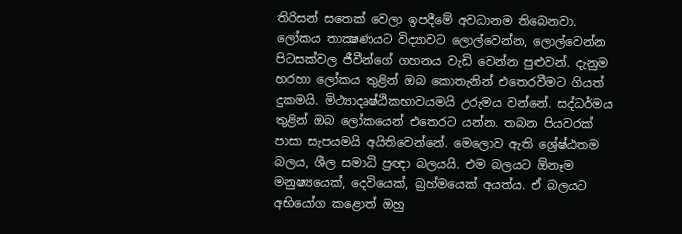තිරිසන් සතෙක්‌ වෙලා ඉපදීමේ අවධානම තිබෙනවා. ලෝකය තාක්‍ෂණයට විද්‍යාවට ලොල්වෙන්න, ලොල්වෙන්න පිටසක්‌වල ජීවීන්ගේ ගහනය වැඩි වෙන්න පුළුවන්. දැනුම හරහා ලෝකය තුළින් ඔබ කොතැනින් එතෙරවීමට ගියත් දුකමයි. මිථ්‍යාදෘෂ්ඨිකභාවයමයි උරුමය වන්නේ. සද්ධර්මය තුළින් ඔබ ලෝකයෙන් එතෙරට යන්න. තබන පියවරක්‌ පාසා සැපයමයි අයිතිවෙන්නේ. මෙලොව ඇති ශ්‍රේෂ්ඨතම බලය, ශීල සමාධි ප්‍රඥා බලයයි. එම බලයට ඕනෑම මනුෂ්‍යයෙක්‌, දෙවියෙක්‌, බ්‍රහ්මයෙක්‌ අයත්ය. ඒ බලයට අභියෝග කළොත් ඔහු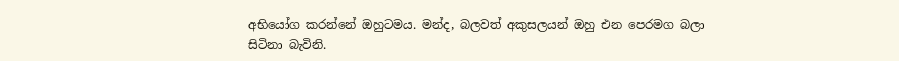අභියෝග කරන්නේ ඔහුටමය. මන්ද, බලවත් අකුසලයන් ඔහු එන පෙරමග බලා සිටිනා බැවිනි.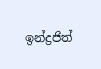ඉන්ද්‍රජිත්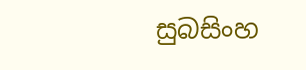සුබසිංහ